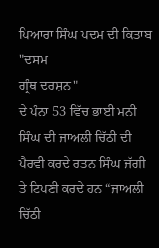ਪਿਆਰਾ ਸਿੰਘ ਪਦਮ ਦੀ ਕਿਤਾਬ
"ਦਸਮ
ਗ੍ਰੰਥ ਦਰਸ਼ਨ"
ਦੇ ਪੰਨਾ 53 ਵਿੱਚ ਭਾਈ ਮਨੀ ਸਿੰਘ ਦੀ ਜਾਅਲੀ ਚਿੱਠੀ ਦੀ ਪੈਰਵੀ ਕਰਦੇ ਰਤਨ ਸਿੰਘ ਜੱਗੀ
ਤੇ ਟਿਪਣੀ ਕਰਦੇ ਹਨ “ਜਾਅਲੀ ਚਿੱਠੀ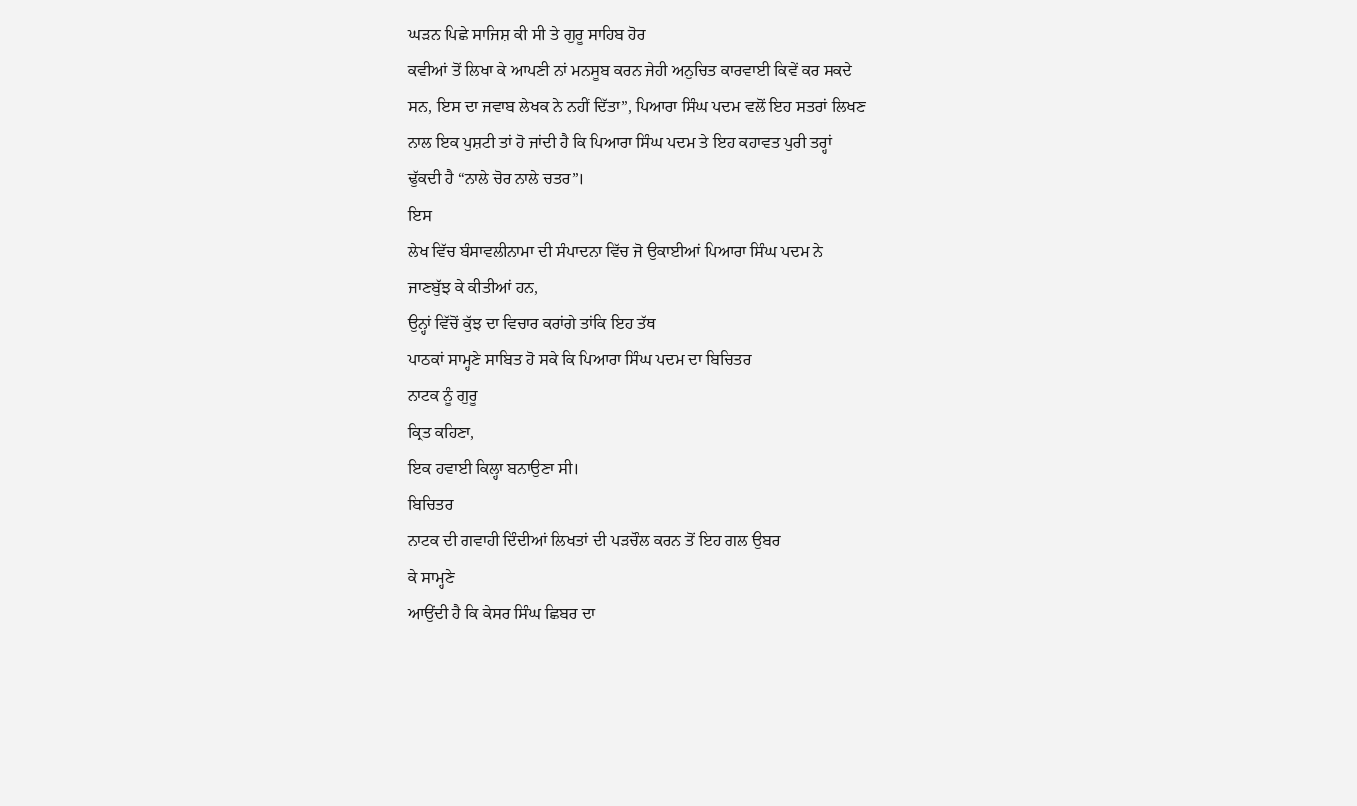ਘੜਨ ਪਿਛੇ ਸਾਜਿਸ਼ ਕੀ ਸੀ ਤੇ ਗੁਰੂ ਸਾਹਿਬ ਹੋਰ
ਕਵੀਆਂ ਤੋਂ ਲਿਖਾ ਕੇ ਆਪਣੀ ਨਾਂ ਮਨਸੂਬ ਕਰਨ ਜੇਹੀ ਅਨੁਚਿਤ ਕਾਰਵਾਈ ਕਿਵੇਂ ਕਰ ਸਕਦੇ
ਸਨ, ਇਸ ਦਾ ਜਵਾਬ ਲੇਖਕ ਨੇ ਨਹੀਂ ਦਿੱਤਾ”, ਪਿਆਰਾ ਸਿੰਘ ਪਦਮ ਵਲੋਂ ਇਹ ਸਤਰਾਂ ਲਿਖਣ
ਨਾਲ ਇਕ ਪੁਸ਼ਟੀ ਤਾਂ ਹੋ ਜਾਂਦੀ ਹੈ ਕਿ ਪਿਆਰਾ ਸਿੰਘ ਪਦਮ ਤੇ ਇਹ ਕਹਾਵਤ ਪੁਰੀ ਤਰ੍ਹਾਂ
ਢੁੱਕਦੀ ਹੈ “ਨਾਲੇ ਚੋਰ ਨਾਲੇ ਚਤਰ”।
ਇਸ
ਲੇਖ ਵਿੱਚ ਬੰਸਾਵਲੀਨਾਮਾ ਦੀ ਸੰਪਾਦਨਾ ਵਿੱਚ ਜੋ ਉਕਾਈਆਂ ਪਿਆਰਾ ਸਿੰਘ ਪਦਮ ਨੇ
ਜਾਣਬੁੱਝ ਕੇ ਕੀਤੀਆਂ ਹਨ,
ਉਨ੍ਹਾਂ ਵਿੱਚੋਂ ਕੁੱਝ ਦਾ ਵਿਚਾਰ ਕਰਾਂਗੇ ਤਾਂਕਿ ਇਹ ਤੱਥ
ਪਾਠਕਾਂ ਸਾਮ੍ਹਣੇ ਸਾਬਿਤ ਹੋ ਸਕੇ ਕਿ ਪਿਆਰਾ ਸਿੰਘ ਪਦਮ ਦਾ ਬਿਚਿਤਰ
ਨਾਟਕ ਨੂੰ ਗੁਰੂ
ਕ੍ਰਿਤ ਕਹਿਣਾ,
ਇਕ ਹਵਾਈ ਕਿਲ੍ਹਾ ਬਨਾਉਣਾ ਸੀ।
ਬਿਚਿਤਰ
ਨਾਟਕ ਦੀ ਗਵਾਹੀ ਦਿੰਦੀਆਂ ਲਿਖਤਾਂ ਦੀ ਪੜਚੌਲ ਕਰਨ ਤੋਂ ਇਹ ਗਲ ਉਬਰ
ਕੇ ਸਾਮ੍ਹਣੇ
ਆਉਂਦੀ ਹੈ ਕਿ ਕੇਸਰ ਸਿੰਘ ਛਿਬਰ ਦਾ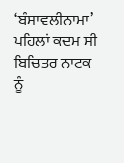‘ਬੰਸਾਵਲੀਨਾਮਾ’
ਪਹਿਲਾਂ ਕਦਮ ਸੀ ਬਿਚਿਤਰ ਨਾਟਕ
ਨੂੰ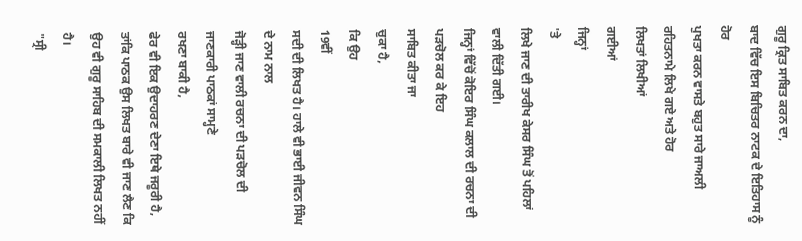ਗੁਰੂ ਕ੍ਰਿਤ ਸਾਬਿਤ ਕਰਨ ਦਾ,
ਬਾਦ ਵਿੱਚ ਇਸ ਬਿਚਿਤਰ ਨਾਟਕ ਦੇ ਇਤਿਹਾਸ ਨੂੰ ਹੋਰ
ਪੁਖਤਾ ਕਰਨ ਵਾਸਤੇ ਬਹੁਤ ਸਾਰੇ ਜਾਅਲੀ ਰਹਿਤਨਾਮੇ ਲਿਖੇ ਗਏ ਅਤੇ ਹੋਰ
ਲਿਖਤਾਂ ਲਿਖੀਆਂ
ਗਈਆਂ
ਜਿਨ੍ਹਾਂ
'ਤੇ
ਲਿਖੇ ਜਾਣ ਦੀ ਤਾਰੀਖ ਕੇਸਰ ਸਿੰਘ ਤੋਂ ਪਹਿਲਾਂ ਵਾਲੀ ਦਿੱਤੀ ਗਈ।
ਜਿਨ੍ਹਾਂ ਵਿੱਚੋਂ ਕੋਇਰ ਸਿੰਘ ਕਲਾਲ ਦੀ ਰਚਨਾ ਦੀ ਪੜਚੋਲ ਕਰ ਕੇ ਇਹ
ਸਾਬਿਤ ਕੀਤਾ ਜਾ
ਚੁਕਾ ਹੈ,
ਕਿ ਉਹ
19ਵੀਂ
ਸਦੀ ਦੀ ਲਿਖਤ ਹੈ। ਹਾਲੇ ਵੀ ਭਾਈ ਜੀਵਨ ਸਿੰਘ ਦੇ ਨਾਮ ਨਾਲ
ਜੋੜ੍ਹੀ ਜਾਣ ਵਾਲੀ ਰਚਨਾ ਦੀ ਪੜਚੋਲ ਦੀ ਜਾਣਕਾਰੀ ਪਾਠਕਾਂ ਸਾਮ੍ਹਣੇ
ਰਖਣਾ ਬਾਕੀ ਹੈ,
ਫੇਰ ਵੀ ਇਕ ਉਦਾਹਰਣ ਦੇਣਾ ਇਥੇ ਜਰੂਰੀ ਹੈ,
ਤਾਂਕਿ ਪਾਠਕ ਉਸ ਲਿਖਤ ਬਾਰੇ ਵੀ ਜਾਣ ਲੈਣ ਕਿ
ਉਹ ਵੀ ਗੁਰੂ ਸਾਹਿਬ ਦੀ ਸਮਕਾਲੀ ਲਿਖਤ ਨਹੀਂ ਹੈ।
"ਸ੍ਰੀ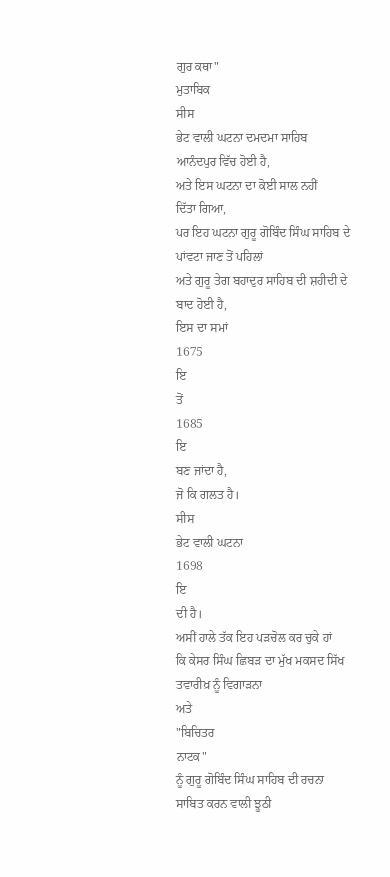ਗੁਰ ਕਥਾ"
ਮੁਤਾਬਿਕ
ਸੀਸ
ਭੇਟ ਵਾਲੀ ਘਟਨਾ ਦਮਦਮਾ ਸਾਹਿਬ ਆਨੰਦਪੁਰ ਵਿੱਚ ਹੋਈ ਹੈ,
ਅਤੇ ਇਸ ਘਟਨਾ ਦਾ ਕੋਈ ਸਾਲ ਨਹੀਂ
ਦਿੱਤਾ ਗਿਆ,
ਪਰ ਇਹ ਘਟਨਾ ਗੁਰੂ ਗੋਬਿੰਦ ਸਿੰਘ ਸਾਹਿਬ ਦੇ ਪਾਂਵਟਾ ਜਾਣ ਤੋਂ ਪਹਿਲਾਂ
ਅਤੇ ਗੁਰੂ ਤੇਗ ਬਹਾਦੁਰ ਸਾਹਿਬ ਦੀ ਸ਼ਹੀਦੀ ਦੇ ਬਾਦ ਹੋਈ ਹੈ,
ਇਸ ਦਾ ਸਮਾਂ
1675
ਇ
ਤੋਂ
1685
ਇ
ਬਣ ਜਾਂਦਾ ਹੈ,
ਜੋ ਕਿ ਗਲਤ ਹੈ।
ਸੀਸ
ਭੇਟ ਵਾਲੀ ਘਟਨਾ
1698
ਇ
ਦੀ ਹੈ।
ਅਸੀਂ ਹਾਲੇ ਤੱਕ ਇਹ ਪੜਚੋਲ ਕਰ ਚੁਕੇ ਹਾਂ
ਕਿ ਕੇਸਰ ਸਿੰਘ ਛਿਬੜ ਦਾ ਮੁੱਖ ਮਕਸਦ ਸਿੱਖ ਤਵਾਰੀਖ਼ ਨੂੰ ਵਿਗਾੜਨਾ
ਅਤੇ
"ਬਿਚਿਤਰ
ਨਾਟਕ"
ਨੂੰ ਗੁਰੂ ਗੋਬਿੰਦ ਸਿੰਘ ਸਾਹਿਬ ਦੀ ਰਚਨਾ ਸਾਬਿਤ ਕਰਨ ਵਾਲੀ ਝੂਠੀ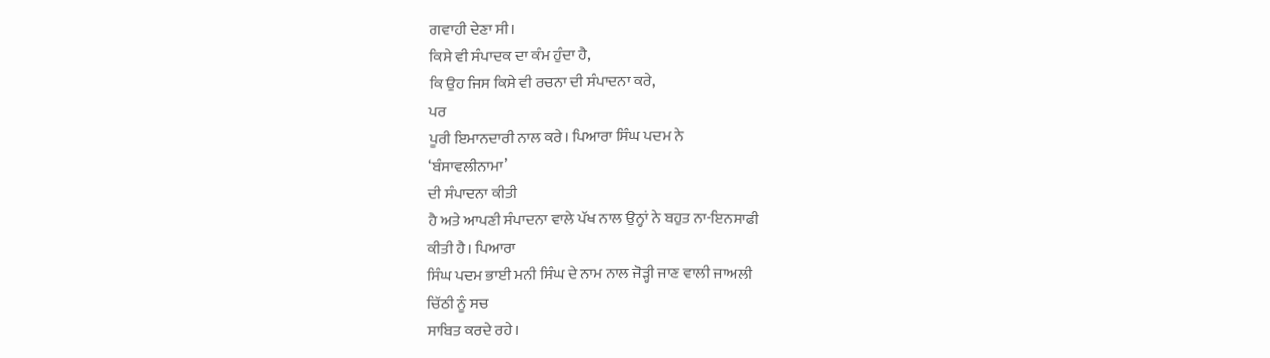ਗਵਾਹੀ ਦੇਣਾ ਸੀ।
ਕਿਸੇ ਵੀ ਸੰਪਾਦਕ ਦਾ ਕੰਮ ਹੁੰਦਾ ਹੈ,
ਕਿ ਉਹ ਜਿਸ ਕਿਸੇ ਵੀ ਰਚਨਾ ਦੀ ਸੰਪਾਦਨਾ ਕਰੇ,
ਪਰ
ਪੂਰੀ ਇਮਾਨਦਾਰੀ ਨਾਲ ਕਰੇ। ਪਿਆਰਾ ਸਿੰਘ ਪਦਮ ਨੇ
‘ਬੰਸਾਵਲੀਨਾਮਾ’
ਦੀ ਸੰਪਾਦਨਾ ਕੀਤੀ
ਹੈ ਅਤੇ ਆਪਣੀ ਸੰਪਾਦਨਾ ਵਾਲੇ ਪੱਖ ਨਾਲ ਉਨ੍ਹਾਂ ਨੇ ਬਹੁਤ ਨਾ-ਇਨਸਾਫੀ
ਕੀਤੀ ਹੈ। ਪਿਆਰਾ
ਸਿੰਘ ਪਦਮ ਭਾਈ ਮਨੀ ਸਿੰਘ ਦੇ ਨਾਮ ਨਾਲ ਜੋੜ੍ਹੀ ਜਾਣ ਵਾਲੀ ਜਾਅਲੀ
ਚਿੱਠੀ ਨੂੰ ਸਚ
ਸਾਬਿਤ ਕਰਦੇ ਰਹੇ।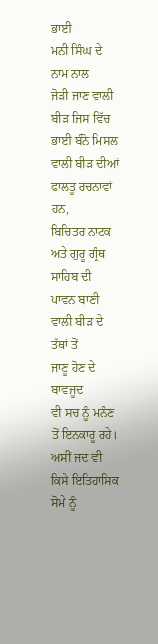ਭਾਈ
ਮਨੀ ਸਿੰਘ ਦੇ ਨਾਮ ਨਾਲ
ਜੋੜੀ ਜਾਣ ਵਾਲੀ ਬੀੜ ਜਿਸ ਵਿੱਚ ਭਾਈ ਬੰਨੋ ਮਿਸਲ ਵਾਲੀ ਬੀੜ ਦੀਆਂ
ਫਾਲਤੂ ਰਚਨਾਵਾਂ ਹਨ,
ਬਿਚਿਤਰ ਨਾਟਕ ਅਤੇ ਗੁਰੂ ਗ੍ਰੰਥ ਸਾਹਿਬ ਦੀ ਪਾਵਨ ਬਾਣੀ ਵਾਲੀ ਬੀੜ ਦੇ
ਤੱਥਾਂ ਤੋਂ
ਜਾਣੂ ਹੋਣ ਦੇ
ਬਾਵਜੂਦ
ਵੀ ਸਚ ਨੂੰ ਮਨੰਣ ਤੋਂ ਇਨਕਾਰੂ ਰਹੇ।
ਅਸੀਂ ਜਦ ਵੀ ਕਿਸੇ ਇਤਿਹਾਸਿਕ ਸੋਮੇ ਨੂੰ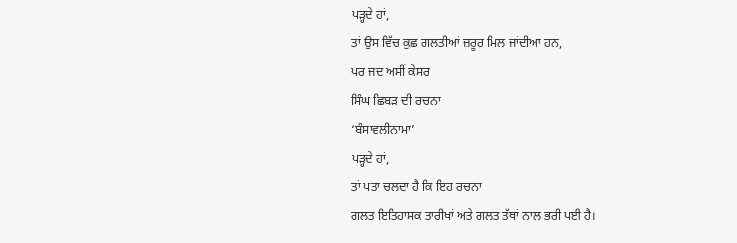ਪੜ੍ਹਦੇ ਹਾਂ,
ਤਾਂ ਉਸ ਵਿੱਚ ਕੁਛ ਗਲਤੀਆਂ ਜ਼ਰੂਰ ਮਿਲ ਜਾਂਦੀਆ ਹਨ,
ਪਰ ਜਦ ਅਸੀਂ ਕੇਸਰ
ਸਿੰਘ ਛਿਬੜ ਦੀ ਰਚਨਾ
‘ਬੰਸਾਵਲੀਨਾਮਾ’
ਪੜ੍ਹਦੇ ਹਾਂ,
ਤਾਂ ਪਤਾ ਚਲਦਾ ਹੈ ਕਿ ਇਹ ਰਚਨਾ
ਗਲਤ ਇਤਿਹਾਸਕ ਤਾਰੀਖਾਂ ਅਤੇ ਗਲਤ ਤੱਥਾਂ ਨਾਲ ਭਰੀ ਪਈ ਹੈ।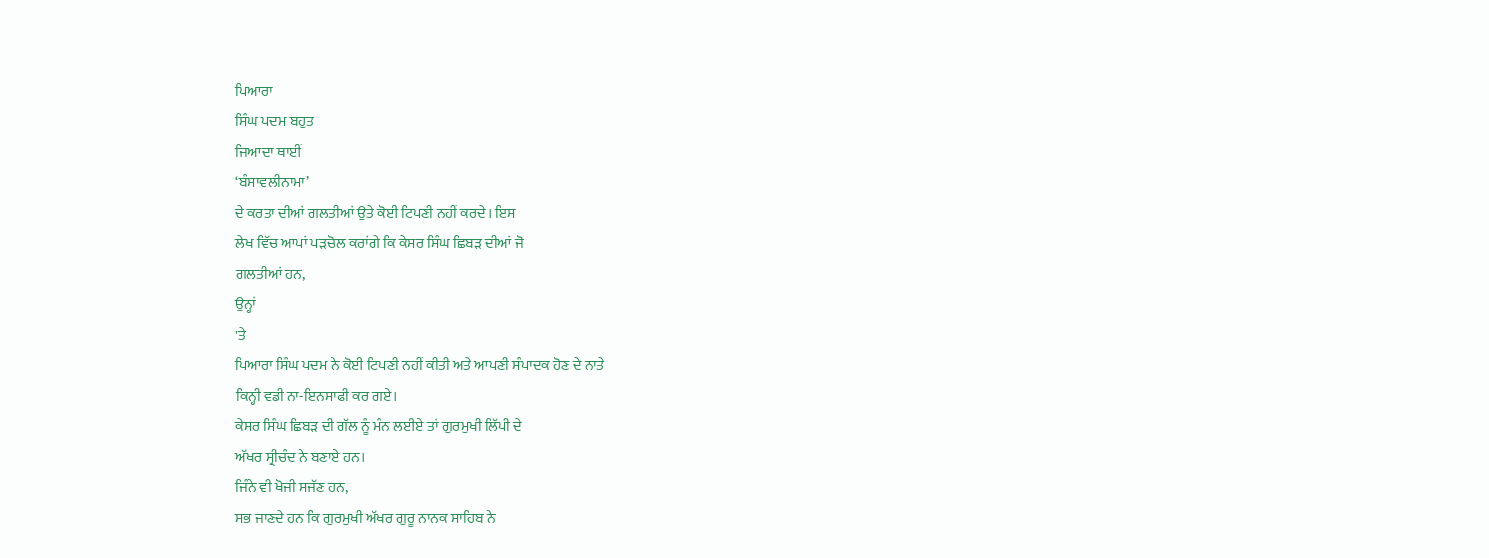ਪਿਆਰਾ
ਸਿੰਘ ਪਦਮ ਬਹੁਤ
ਜਿਆਦਾ ਥਾਈਂ
‘ਬੰਸਾਵਲੀਨਾਮਾ’
ਦੇ ਕਰਤਾ ਦੀਆਂ ਗਲਤੀਆਂ ਉਤੇ ਕੋਈ ਟਿਪਣੀ ਨਹੀਂ ਕਰਦੇ। ਇਸ
ਲੇਖ ਵਿੱਚ ਆਪਾਂ ਪੜਚੋਲ ਕਰਾਂਗੇ ਕਿ ਕੇਸਰ ਸਿੰਘ ਛਿਬੜ ਦੀਆਂ ਜੋ
ਗਲਤੀਆਂ ਹਨ,
ਉਨ੍ਹਾਂ
'ਤੇ
ਪਿਆਰਾ ਸਿੰਘ ਪਦਮ ਨੇ ਕੋਈ ਟਿਪਣੀ ਨਹੀਂ ਕੀਤੀ ਅਤੇ ਆਪਣੀ ਸੰਪਾਦਕ ਹੋਣ ਦੇ ਨਾਤੇ
ਕਿਨ੍ਹੀ ਵਡੀ ਨਾ-ਇਨਸਾਫੀ ਕਰ ਗਏ।
ਕੇਸਰ ਸਿੰਘ ਛਿਬੜ ਦੀ ਗੱਲ ਨੂੰ ਮੰਨ ਲਈਏ ਤਾਂ ਗੁਰਮੁਖੀ ਲਿੱਪੀ ਦੇ
ਅੱਖਰ ਸ੍ਰੀਚੰਦ ਨੇ ਬਣਾਏ ਹਨ।
ਜਿੰਨੇ ਵੀ ਖੋਜੀ ਸਜੱਣ ਹਨ,
ਸਭ ਜਾਣਦੇ ਹਨ ਕਿ ਗੁਰਮੁਖੀ ਅੱਖਰ ਗੁਰੂ ਨਾਨਕ ਸਾਹਿਬ ਨੇ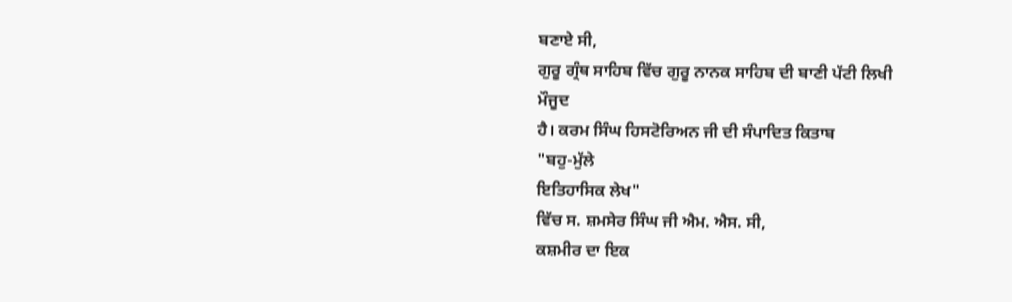ਬਣਾਏ ਸੀ,
ਗੁਰੂ ਗ੍ਰੰਥ ਸਾਹਿਬ ਵਿੱਚ ਗੁਰੂ ਨਾਨਕ ਸਾਹਿਬ ਦੀ ਬਾਣੀ ਪੱਟੀ ਲਿਖੀ
ਮੌਜੂਦ
ਹੈ। ਕਰਮ ਸਿੰਘ ਹਿਸਟੋਰਿਅਨ ਜੀ ਦੀ ਸੰਪਾਦਿਤ ਕਿਤਾਬ
"ਬਹੁ-ਮੁੱਲੇ
ਇਤਿਹਾਸਿਕ ਲੇਖ"
ਵਿੱਚ ਸ. ਸ਼ਮਸੇਰ ਸਿੰਘ ਜੀ ਐਮ. ਐਸ. ਸੀ,
ਕਸ਼ਮੀਰ ਦਾ ਇਕ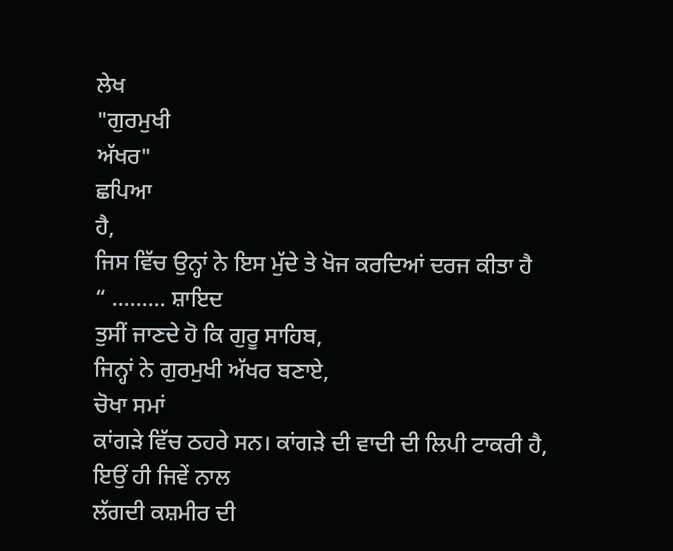ਲੇਖ
"ਗੁਰਮੁਖੀ
ਅੱਖਰ"
ਛਪਿਆ
ਹੈ,
ਜਿਸ ਵਿੱਚ ਉਨ੍ਹਾਂ ਨੇ ਇਸ ਮੁੱਦੇ ਤੇ ਖੋਜ ਕਰਦਿਆਂ ਦਰਜ ਕੀਤਾ ਹੈ
“ ……… ਸ਼ਾਇਦ
ਤੁਸੀਂ ਜਾਣਦੇ ਹੋ ਕਿ ਗੁਰੂ ਸਾਹਿਬ,
ਜਿਨ੍ਹਾਂ ਨੇ ਗੁਰਮੁਖੀ ਅੱਖਰ ਬਣਾਏ,
ਚੋਖਾ ਸਮਾਂ
ਕਾਂਗੜੇ ਵਿੱਚ ਠਹਰੇ ਸਨ। ਕਾਂਗੜੇ ਦੀ ਵਾਦੀ ਦੀ ਲਿਪੀ ਟਾਕਰੀ ਹੈ,
ਇਉਂ ਹੀ ਜਿਵੇਂ ਨਾਲ
ਲੱਗਦੀ ਕਸ਼ਮੀਰ ਦੀ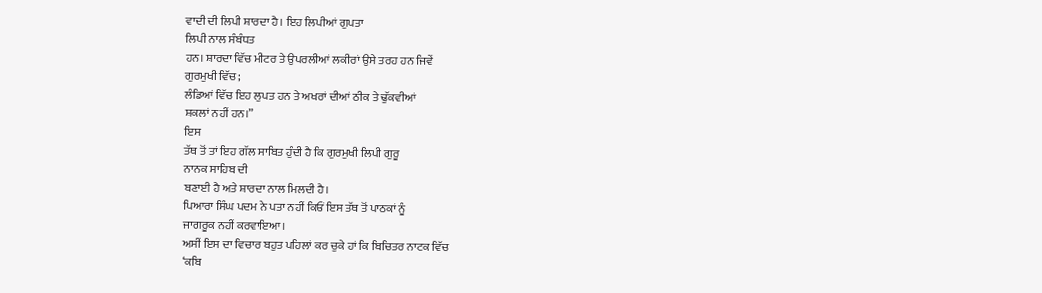ਵਾਦੀ ਦੀ ਲਿਪੀ ਸ਼ਾਰਦਾ ਹੈ। ਇਹ ਲਿਪੀਆਂ ਗੁਪਤਾ
ਲਿਪੀ ਨਾਲ ਸੰਬੰਧਤ
ਹਨ। ਸ਼ਾਰਦਾ ਵਿੱਚ ਮੀਟਰ ਤੇ ਉਪਰਲੀਆਂ ਲਕੀਰਾਂ ਉਸੇ ਤਰਹ ਹਨ ਜਿਵੇਂ
ਗੁਰਮੁਖੀ ਵਿੱਚ;
ਲੰਡਿਆਂ ਵਿੱਚ ਇਹ ਲੁਪਤ ਹਨ ਤੇ ਅਖਰਾਂ ਦੀਆਂ ਠੀਕ ਤੇ ਢੁੱਕਵੀਆਂ
ਸ਼ਕਲਾਂ ਨਹੀਂ ਹਨ।”
ਇਸ
ਤੱਥ ਤੋਂ ਤਾਂ ਇਹ ਗੱਲ ਸਾਬਿਤ ਹੁੰਦੀ ਹੈ ਕਿ ਗੁਰਮੁਖੀ ਲਿਪੀ ਗੁਰੂ
ਨਾਨਕ ਸਾਹਿਬ ਦੀ
ਬਣਾਈ ਹੈ ਅਤੇ ਸ਼ਾਰਦਾ ਨਾਲ ਮਿਲਦੀ ਹੈ।
ਪਿਆਰਾ ਸਿੰਘ ਪਦਮ ਨੇ ਪਤਾ ਨਹੀਂ ਕਿਓਂ ਇਸ ਤੱਥ ਤੋਂ ਪਾਠਕਾਂ ਨੂੰ
ਜਾਗਰੂਕ ਨਹੀਂ ਕਰਵਾਇਆ।
ਅਸੀਂ ਇਸ ਦਾ ਵਿਚਾਰ ਬਹੁਤ ਪਹਿਲਾਂ ਕਰ ਚੁਕੇ ਹਾਂ ਕਿ ਬਿਚਿਤਰ ਨਾਟਕ ਵਿੱਚ
‘ਕਬਿ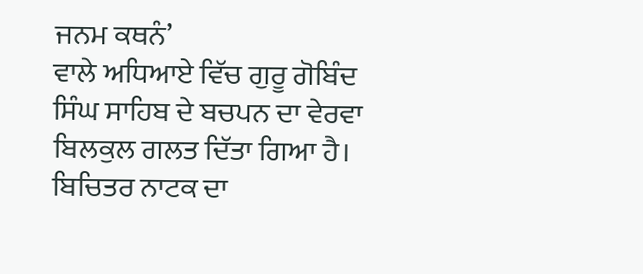ਜਨਮ ਕਥਨੰ’
ਵਾਲੇ ਅਧਿਆਏ ਵਿੱਚ ਗੁਰੂ ਗੋਬਿੰਦ ਸਿੰਘ ਸਾਹਿਬ ਦੇ ਬਚਪਨ ਦਾ ਵੇਰਵਾ
ਬਿਲਕੁਲ ਗਲਤ ਦਿੱਤਾ ਗਿਆ ਹੈ। ਬਿਚਿਤਰ ਨਾਟਕ ਦਾ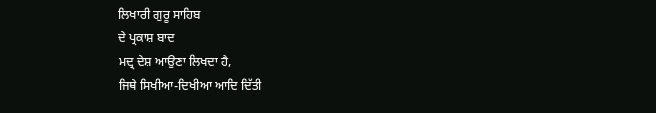ਲਿਖਾਰੀ ਗੁਰੂ ਸਾਹਿਬ
ਦੇ ਪ੍ਰਕਾਸ਼ ਬਾਦ
ਮਦ੍ਰ ਦੇਸ਼ ਆਉਣਾ ਲਿਖਦਾ ਹੈ,
ਜਿਥੇ ਸਿਖੀਆ-ਦਿਖੀਆ ਆਦਿ ਦਿੱਤੀ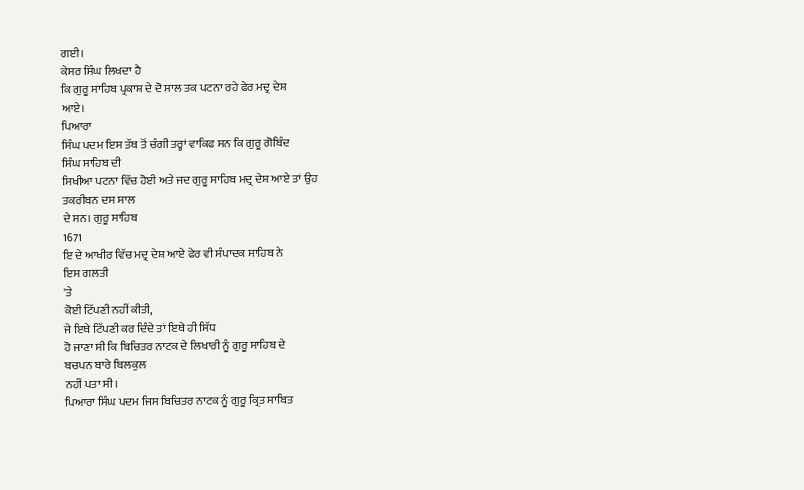ਗਈ।
ਕੇਸਰ ਸਿੰਘ ਲਿਖਦਾ ਹੈ
ਕਿ ਗੁਰੂ ਸਾਹਿਬ ਪ੍ਰਕਾਸ਼ ਦੇ ਦੋ ਸਾਲ ਤਕ ਪਟਨਾ ਰਹੇ ਫੇਰ ਮਦ੍ਰ ਦੇਸ਼
ਆਏ।
ਪਿਆਰਾ
ਸਿੰਘ ਪਦਮ ਇਸ ਤੱਥ ਤੋਂ ਚੰਗੀ ਤਰ੍ਹਾਂ ਵਾਕਿਫ ਸਨ ਕਿ ਗੁਰੂ ਗੋਬਿੰਦ
ਸਿੰਘ ਸਾਹਿਬ ਦੀ
ਸਿਖੀਆ ਪਟਨਾ ਵਿੱਚ ਹੋਈ ਅਤੇ ਜਦ ਗੁਰੂ ਸਾਹਿਬ ਮਦ੍ਰ ਦੇਸ਼ ਆਏ ਤਾਂ ਉਹ
ਤਕਰੀਬਨ ਦਸ ਸਾਲ
ਦੇ ਸਨ। ਗੁਰੂ ਸਾਹਿਬ
1671
ਇ ਦੇ ਆਖੀਰ ਵਿੱਚ ਮਦ੍ਰ ਦੇਸ਼ ਆਏ ਫੇਰ ਵੀ ਸੰਪਾਦਕ ਸਾਹਿਬ ਨੇ
ਇਸ ਗਲਤੀ
'ਤੇ
ਕੋਈ ਟਿੱਪਣੀ ਨਹੀਂ ਕੀਤੀ,
ਜੇ ਇਥੇ ਟਿੱਪਣੀ ਕਰ ਦਿੰਦੇ ਤਾਂ ਇਥੇ ਹੀ ਸਿੱਧ
ਹੋ ਜਾਣਾ ਸੀ ਕਿ ਬਿਚਿਤਰ ਨਾਟਕ ਦੇ ਲਿਖਾਰੀ ਨੂੰ ਗੁਰੂ ਸਾਹਿਬ ਦੇ
ਬਚਪਨ ਬਾਰੇ ਬਿਲਕੁਲ
ਨਹੀਂ ਪਤਾ ਸੀ।
ਪਿਆਰਾ ਸਿੰਘ ਪਦਮ ਜਿਸ ਬਿਚਿਤਰ ਨਾਟਕ ਨੂੰ ਗੁਰੂ ਕ੍ਰਿਤ ਸਾਬਿਤ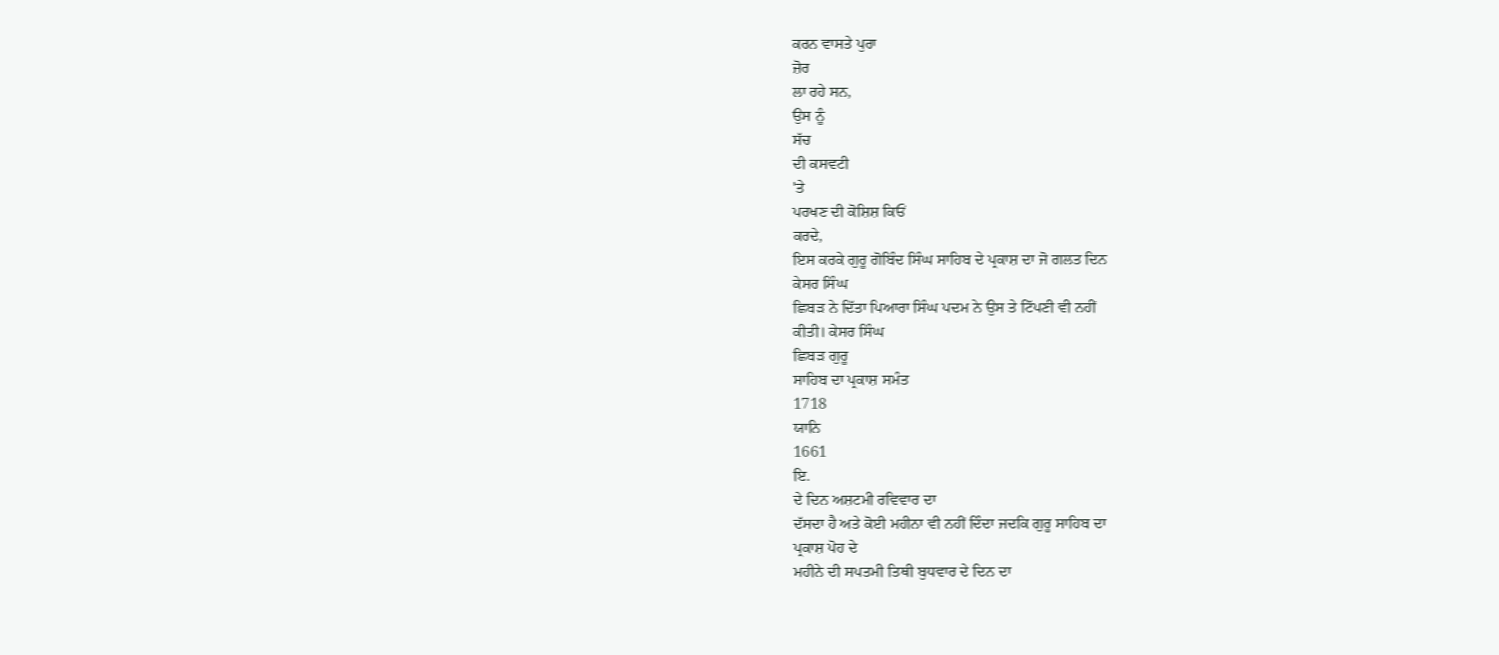ਕਰਨ ਵਾਸਤੇ ਪੁਰਾ
ਜ਼ੋਰ
ਲਾ ਰਹੇ ਸਨ,
ਉਸ ਨੂੰ
ਸੱਚ
ਦੀ ਕਸਵਟੀ
'ਤੇ
ਪਰਖਣ ਦੀ ਕੋਸ਼ਿਸ਼ ਕਿਓਂ
ਕਰਦੇ,
ਇਸ ਕਰਕੇ ਗੁਰੂ ਗੋਬਿੰਦ ਸਿੰਘ ਸਾਹਿਬ ਦੇ ਪ੍ਰਕਾਸ਼ ਦਾ ਜੋ ਗਲਤ ਦਿਨ
ਕੇਸਰ ਸਿੰਘ
ਛਿਬੜ ਨੇ ਦਿੱਤਾ ਪਿਆਰਾ ਸਿੰਘ ਪਦਮ ਨੇ ਉਸ ਤੇ ਟਿੱਪਣੀ ਵੀ ਨਹੀਂ
ਕੀਤੀ। ਕੇਸਰ ਸਿੰਘ
ਛਿਬੜ ਗੁਰੂ
ਸਾਹਿਬ ਦਾ ਪ੍ਰਕਾਸ਼ ਸਮੰਤ
1718
ਯਾਨਿ
1661
ਇ.
ਦੇ ਦਿਨ ਅਸ਼ਟਮੀ ਰਵਿਵਾਰ ਦਾ
ਦੱਸਦਾ ਹੈ ਅਤੇ ਕੋਈ ਮਹੀਨਾ ਵੀ ਨਹੀਂ ਦਿੰਦਾ ਜਦਕਿ ਗੁਰੂ ਸਾਹਿਬ ਦਾ
ਪ੍ਰਕਾਸ਼ ਪੋਹ ਦੇ
ਮਹੀਨੇ ਦੀ ਸਪਤਮੀ ਤਿਥੀ ਬੁਧਵਾਰ ਦੇ ਦਿਨ ਦਾ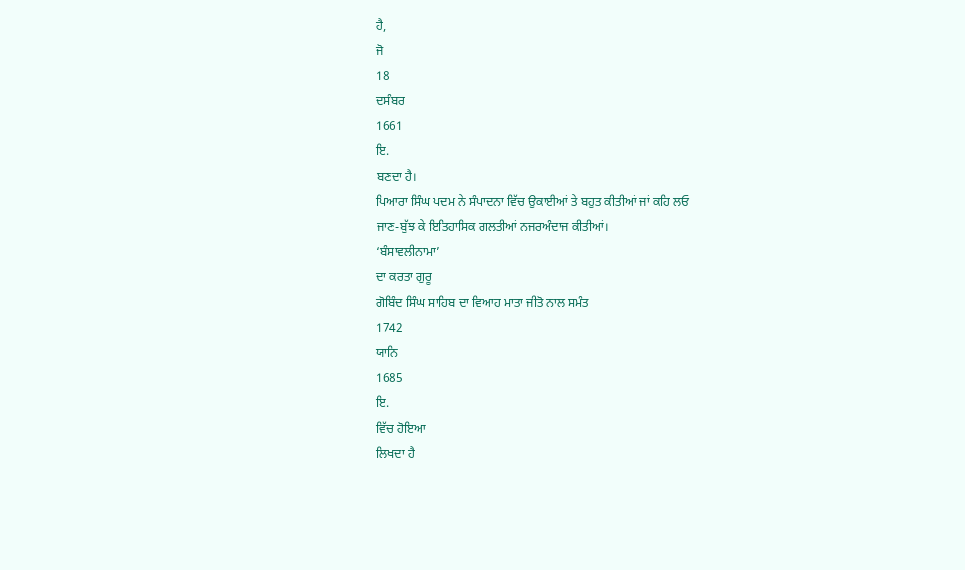ਹੈ,
ਜੋ
18
ਦਸੰਬਰ
1661
ਇ.
ਬਣਦਾ ਹੈ।
ਪਿਆਰਾ ਸਿੰਘ ਪਦਮ ਨੇ ਸੰਪਾਦਨਾ ਵਿੱਚ ਉਕਾਈਆਂ ਤੇ ਬਹੁਤ ਕੀਤੀਆਂ ਜਾਂ ਕਹਿ ਲਓ
ਜਾਣ-ਬੁੱਝ ਕੇ ਇਤਿਹਾਸਿਕ ਗਲਤੀਆਂ ਨਜਰਅੰਦਾਜ ਕੀਤੀਆਂ।
‘ਬੰਸਾਵਲੀਨਾਮਾ’
ਦਾ ਕਰਤਾ ਗੁਰੂ
ਗੋਬਿੰਦ ਸਿੰਘ ਸਾਹਿਬ ਦਾ ਵਿਆਹ ਮਾਤਾ ਜੀਤੋ ਨਾਲ ਸਮੰਤ
1742
ਯਾਨਿ
1685
ਇ.
ਵਿੱਚ ਹੋਇਆ
ਲਿਖਦਾ ਹੈ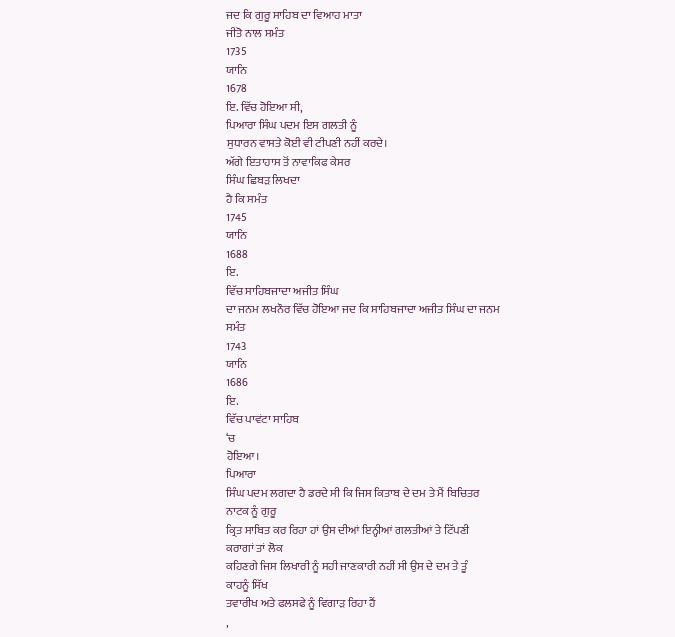ਜਦ ਕਿ ਗੁਰੂ ਸਾਹਿਬ ਦਾ ਵਿਆਹ ਮਾਤਾ
ਜੀਤੋ ਨਾਲ ਸਮੰਤ
1735
ਯਾਨਿ
1678
ਇ. ਵਿੱਚ ਹੋਇਆ ਸੀ,
ਪਿਆਰਾ ਸਿੰਘ ਪਦਮ ਇਸ ਗਲਤੀ ਨੂੰ
ਸੁਧਾਰਨ ਵਾਸਤੇ ਕੋਈ ਵੀ ਟੀਪਣੀ ਨਹੀਂ ਕਰਦੇ।
ਅੱਗੇ ਇਤਾਹਾਸ ਤੋਂ ਨਾਵਾਕਿਫ ਕੇਸਰ
ਸਿੰਘ ਛਿਬੜ ਲਿਖਦਾ
ਹੈ ਕਿ ਸਮੰਤ
1745
ਯਾਨਿ
1688
ਇ.
ਵਿੱਚ ਸਾਹਿਬਜਾਦਾ ਅਜੀਤ ਸਿੰਘ
ਦਾ ਜਨਮ ਲਖਨੌਰ ਵਿੱਚ ਹੋਇਆ ਜਦ ਕਿ ਸਾਹਿਬਜਾਦਾ ਅਜੀਤ ਸਿੰਘ ਦਾ ਜਨਮ
ਸਮੰਤ
1743
ਯਾਨਿ
1686
ਇ.
ਵਿੱਚ ਪਾਵਂਟਾ ਸਾਹਿਬ
‘ਚ
ਹੋਇਆ।
ਪਿਆਰਾ
ਸਿੰਘ ਪਦਮ ਲਗਦਾ ਹੈ ਡਰਦੇ ਸੀ ਕਿ ਜਿਸ ਕਿਤਾਬ ਦੇ ਦਮ ਤੇ ਮੈਂ ਬਿਚਿਤਰ
ਨਾਟਕ ਨੂੰ ਗੁਰੂ
ਕ੍ਰਿਤ ਸਾਬਿਤ ਕਰ ਰਿਹਾ ਹਾਂ ਉਸ ਦੀਆਂ ਇਨ੍ਹੀਆਂ ਗਲਤੀਆਂ ਤੇ ਟਿੱਪਣੀ
ਕਰਾਗਾਂ ਤਾਂ ਲੋਕ
ਕਹਿਣਗੇ ਜਿਸ ਲਿਖਾਰੀ ਨੂੰ ਸਹੀ ਜਾਣਕਾਰੀ ਨਹੀਂ ਸੀ ਉਸ ਦੇ ਦਮ ਤੇ ਤੂੰ
ਕਾਹਨੂੰ ਸਿੱਖ
ਤਵਾਰੀਖ ਅਤੇ ਫਲਸਫੇ ਨੂੰ ਵਿਗਾੜ ਰਿਹਾ ਹੈਂ
,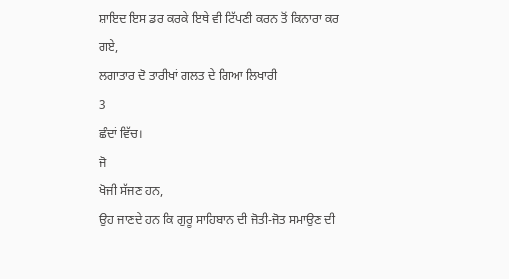ਸ਼ਾਇਦ ਇਸ ਡਰ ਕਰਕੇ ਇਥੇ ਵੀ ਟਿੱਪਣੀ ਕਰਨ ਤੋਂ ਕਿਨਾਰਾ ਕਰ ਗਏ,
ਲਗਾਤਾਰ ਦੋ ਤਾਰੀਖਾਂ ਗਲਤ ਦੇ ਗਿਆ ਲਿਖਾਰੀ
3
ਛੰਦਾਂ ਵਿੱਚ।
ਜੋ
ਖੋਜੀ ਸੱਜਣ ਹਨ,
ਉਹ ਜਾਣਦੇ ਹਨ ਕਿ ਗੁਰੂ ਸਾਹਿਬਾਨ ਦੀ ਜੋਤੀ-ਜੋਤ ਸਮਾਉਣ ਦੀ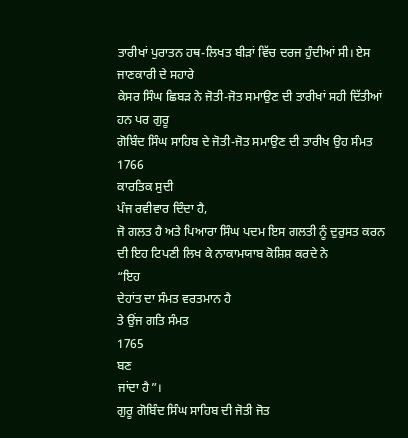ਤਾਰੀਖਾਂ ਪੁਰਾਤਨ ਹਥ-ਲਿਖਤ ਬੀੜਾਂ ਵਿੱਚ ਦਰਜ ਹੁੰਦੀਆਂ ਸੀ। ਏਸ
ਜਾਣਕਾਰੀ ਦੇ ਸਹਾਰੇ
ਕੇਸਰ ਸਿੰਘ ਛਿਬੜ ਨੇ ਜੋਤੀ-ਜੋਤ ਸਮਾਉਣ ਦੀ ਤਾਰੀਖਾਂ ਸਹੀ ਦਿੱਤੀਆਂ
ਹਨ ਪਰ ਗੁਰੂ
ਗੋਬਿੰਦ ਸਿੰਘ ਸਾਹਿਬ ਦੇ ਜੋਤੀ-ਜੋਤ ਸਮਾਉਣ ਦੀ ਤਾਰੀਖ ਉਹ ਸੰਮਤ
1766
ਕਾਰਤਿਕ ਸੁਦੀ
ਪੰਜ ਰਵੀਵਾਰ ਦਿੰਦਾ ਹੈ,
ਜੋ ਗਲਤ ਹੈ ਅਤੇ ਪਿਆਰਾ ਸਿੰਘ ਪਦਮ ਇਸ ਗਲਤੀ ਨੂੰ ਦੁਰੁਸਤ ਕਰਨ
ਦੀ ਇਹ ਟਿਪਣੀ ਲਿਖ ਕੇ ਨਾਕਾਮਯਾਬ ਕੋਸ਼ਿਸ਼ ਕਰਦੇ ਨੇ
“ਇਹ
ਦੇਹਾਂਤ ਦਾ ਸੰਮਤ ਵਰਤਮਾਨ ਹੈ
ਤੇ ਉਂਜ ਗਤਿ ਸੰਮਤ
1765
ਬਣ
ਜਾਂਦਾ ਹੈ”।
ਗੁਰੂ ਗੋਬਿੰਦ ਸਿੰਘ ਸਾਹਿਬ ਦੀ ਜੋਤੀ ਜੋਤ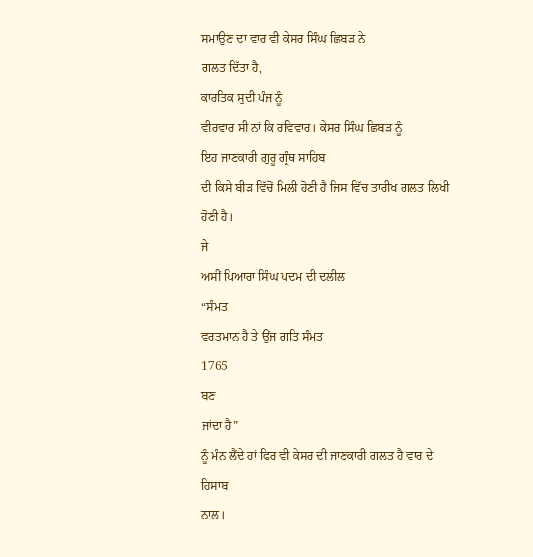ਸਮਾਉਣ ਦਾ ਵਾਰ ਵੀ ਕੇਸਰ ਸਿੰਘ ਛਿਬੜ ਨੇ
ਗਲਤ ਦਿੱਤਾ ਹੈ,
ਕਾਰਤਿਕ ਸੁਦੀ ਪੰਜ ਨੂੰ
ਵੀਰਵਾਰ ਸੀ ਨਾਂ ਕਿ ਰਵਿਵਾਰ। ਕੇਸਰ ਸਿੰਘ ਛਿਬੜ ਨੂੰ
ਇਹ ਜਾਣਕਾਰੀ ਗੁਰੂ ਗ੍ਰੰਥ ਸਾਹਿਬ
ਦੀ ਕਿਸੇ ਬੀੜ ਵਿੱਚੋਂ ਮਿਲੀ ਹੋਣੀ ਹੈ ਜਿਸ ਵਿੱਚ ਤਾਰੀਖ ਗਲਤ ਲਿਖੀ
ਹੋਣੀ ਹੈ।
ਜੇ
ਅਸੀਂ ਪਿਆਰਾ ਸਿੰਘ ਪਦਮ ਦੀ ਦਲੀਲ
“ਸੰਮਤ
ਵਰਤਮਾਨ ਹੈ ਤੇ ਉਂਜ ਗਤਿ ਸੰਮਤ
1765
ਬਣ
ਜਾਂਦਾ ਹੈ”
ਨੂੰ ਮੰਨ ਲੈਂਦੇ ਹਾਂ ਫਿਰ ਵੀ ਕੇਸਰ ਦੀ ਜਾਣਕਾਰੀ ਗਲਤ ਹੈ ਵਾਰ ਦੇ
ਹਿਸਾਬ
ਨਾਲ।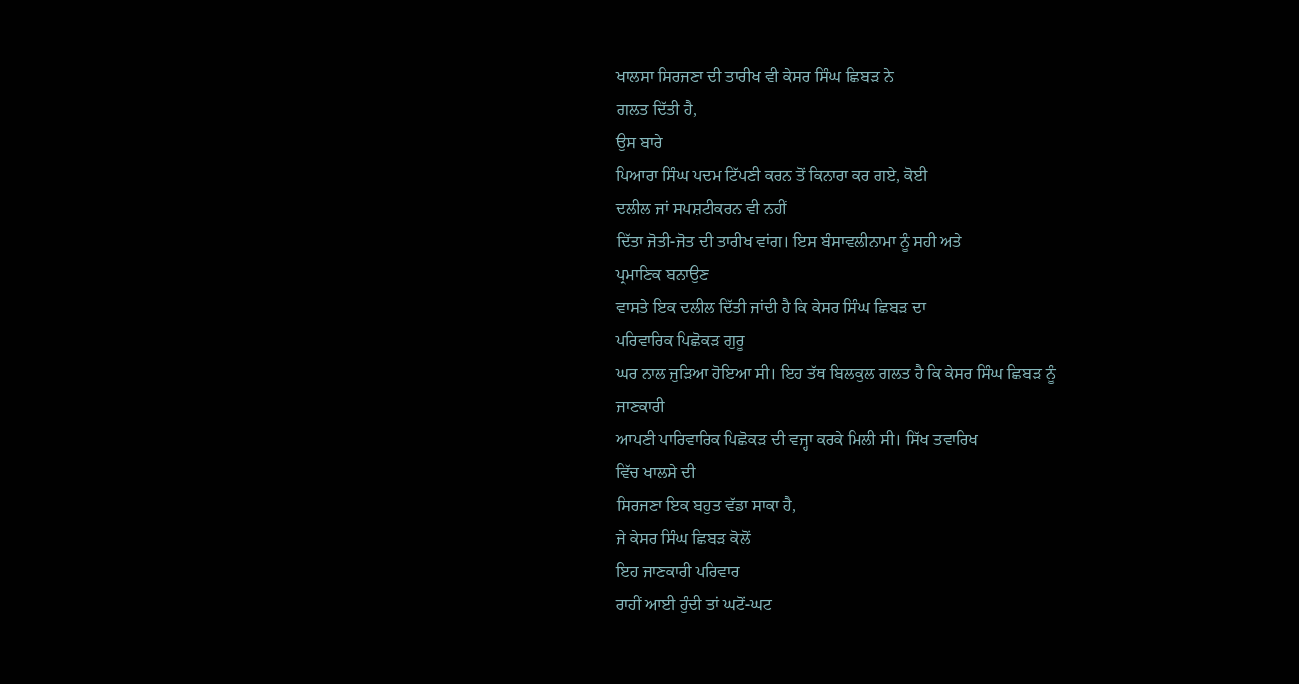ਖਾਲਸਾ ਸਿਰਜਣਾ ਦੀ ਤਾਰੀਖ ਵੀ ਕੇਸਰ ਸਿੰਘ ਛਿਬੜ ਨੇ
ਗਲਤ ਦਿੱਤੀ ਹੈ,
ਉਸ ਬਾਰੇ
ਪਿਆਰਾ ਸਿੰਘ ਪਦਮ ਟਿੱਪਣੀ ਕਰਨ ਤੋਂ ਕਿਨਾਰਾ ਕਰ ਗਏ, ਕੋਈ
ਦਲੀਲ ਜਾਂ ਸਪਸ਼ਟੀਕਰਨ ਵੀ ਨਹੀਂ
ਦਿੱਤਾ ਜੋਤੀ-ਜੋਤ ਦੀ ਤਾਰੀਖ ਵਾਂਗ। ਇਸ ਬੰਸਾਵਲੀਨਾਮਾ ਨੂੰ ਸਹੀ ਅਤੇ
ਪ੍ਰਮਾਣਿਕ ਬਨਾਉਣ
ਵਾਸਤੇ ਇਕ ਦਲੀਲ ਦਿੱਤੀ ਜਾਂਦੀ ਹੈ ਕਿ ਕੇਸਰ ਸਿੰਘ ਛਿਬੜ ਦਾ
ਪਰਿਵਾਰਿਕ ਪਿਛੋਕੜ ਗੁਰੂ
ਘਰ ਨਾਲ ਜੁੜਿਆ ਹੋਇਆ ਸੀ। ਇਹ ਤੱਥ ਬਿਲਕੁਲ ਗਲਤ ਹੈ ਕਿ ਕੇਸਰ ਸਿੰਘ ਛਿਬੜ ਨੂੰ
ਜਾਣਕਾਰੀ
ਆਪਣੀ ਪਾਰਿਵਾਰਿਕ ਪਿਛੋਕੜ ਦੀ ਵਜ੍ਹਾ ਕਰਕੇ ਮਿਲੀ ਸੀ। ਸਿੱਖ ਤਵਾਰਿਖ
ਵਿੱਚ ਖਾਲਸੇ ਦੀ
ਸਿਰਜਣਾ ਇਕ ਬਹੁਤ ਵੱਡਾ ਸਾਕਾ ਹੈ,
ਜੇ ਕੇਸਰ ਸਿੰਘ ਛਿਬੜ ਕੋਲੋਂ
ਇਹ ਜਾਣਕਾਰੀ ਪਰਿਵਾਰ
ਰਾਹੀਂ ਆਈ ਹੁੰਦੀ ਤਾਂ ਘਟੋਂ-ਘਟ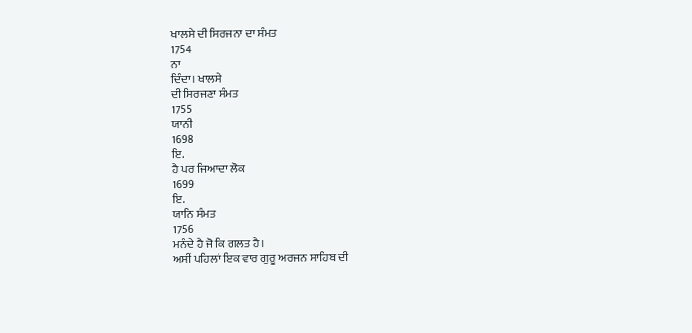ਖਾਲਸੇ ਦੀ ਸਿਰਜਨਾ ਦਾ ਸੰਮਤ
1754
ਨਾ
ਦਿੰਦਾ। ਖਾਲਸੇ
ਦੀ ਸਿਰਜਣਾ ਸੰਮਤ
1755
ਯਾਨੀ
1698
ਇ.
ਹੈ ਪਰ ਜਿਆਦਾ ਲੋਕ
1699
ਇ.
ਯਾਨਿ ਸੰਮਤ
1756
ਮਨੰਦੇ ਹੈ ਜੋ ਕਿ ਗਲਤ ਹੈ।
ਅਸੀਂ ਪਹਿਲਾਂ ਇਕ ਵਾਰ ਗੁਰੂ ਅਰਜਨ ਸਾਹਿਬ ਦੀ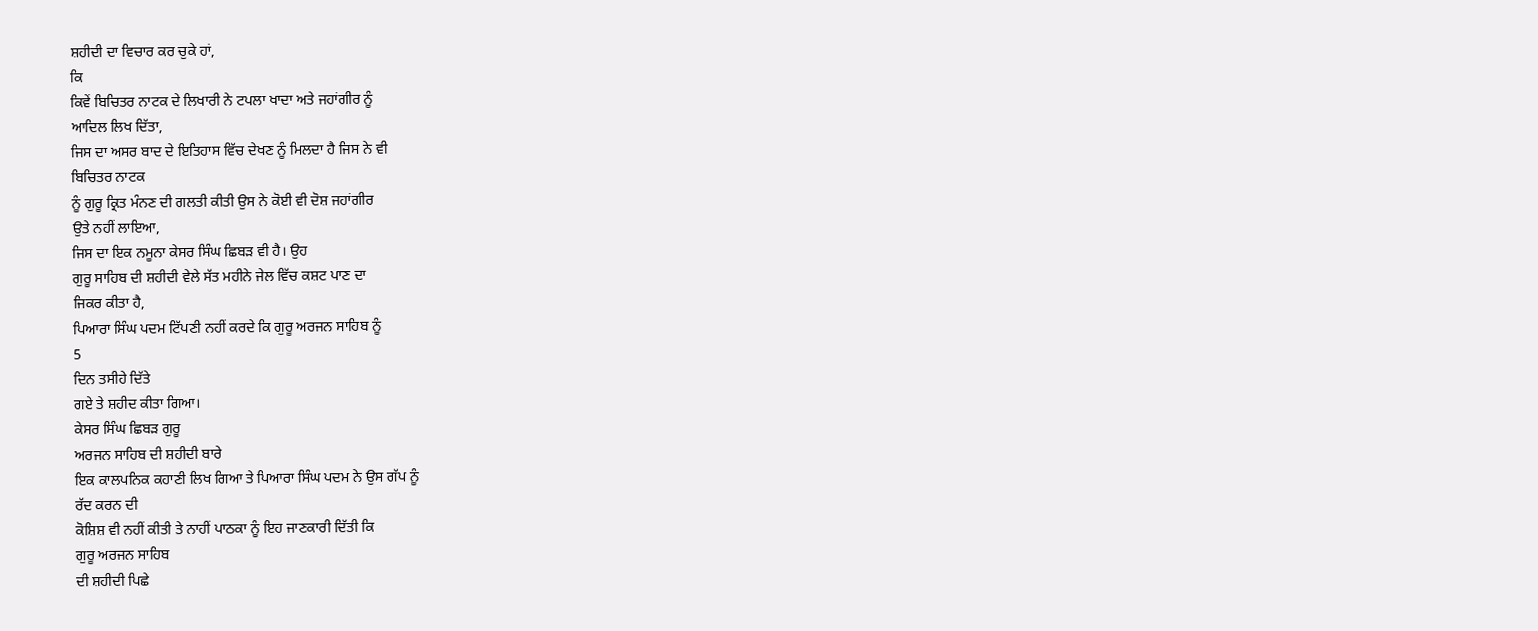ਸ਼ਹੀਦੀ ਦਾ ਵਿਚਾਰ ਕਰ ਚੁਕੇ ਹਾਂ,
ਕਿ
ਕਿਵੇਂ ਬਿਚਿਤਰ ਨਾਟਕ ਦੇ ਲਿਖਾਰੀ ਨੇ ਟਪਲਾ ਖਾਦਾ ਅਤੇ ਜਹਾਂਗੀਰ ਨੂੰ
ਆਦਿਲ ਲਿਖ ਦਿੱਤਾ,
ਜਿਸ ਦਾ ਅਸਰ ਬਾਦ ਦੇ ਇਤਿਹਾਸ ਵਿੱਚ ਦੇਖਣ ਨੂੰ ਮਿਲਦਾ ਹੈ ਜਿਸ ਨੇ ਵੀ
ਬਿਚਿਤਰ ਨਾਟਕ
ਨੂੰ ਗੁਰੂ ਕ੍ਰਿਤ ਮੰਨਣ ਦੀ ਗਲਤੀ ਕੀਤੀ ਉਸ ਨੇ ਕੋਈ ਵੀ ਦੋਸ਼ ਜਹਾਂਗੀਰ
ਉਤੇ ਨਹੀਂ ਲਾਇਆ,
ਜਿਸ ਦਾ ਇਕ ਨਮੂਨਾ ਕੇਸਰ ਸਿੰਘ ਛਿਬੜ ਵੀ ਹੈ। ਉਹ
ਗੁਰੂ ਸਾਹਿਬ ਦੀ ਸ਼ਹੀਦੀ ਵੇਲੇ ਸੱਤ ਮਹੀਨੇ ਜੇਲ ਵਿੱਚ ਕਸ਼ਟ ਪਾਣ ਦਾ
ਜਿਕਰ ਕੀਤਾ ਹੈ,
ਪਿਆਰਾ ਸਿੰਘ ਪਦਮ ਟਿੱਪਣੀ ਨਹੀਂ ਕਰਦੇ ਕਿ ਗੁਰੂ ਅਰਜਨ ਸਾਹਿਬ ਨੂੰ
5
ਦਿਨ ਤਸੀਹੇ ਦਿੱਤੇ
ਗਏ ਤੇ ਸ਼ਹੀਦ ਕੀਤਾ ਗਿਆ।
ਕੇਸਰ ਸਿੰਘ ਛਿਬੜ ਗੁਰੂ
ਅਰਜਨ ਸਾਹਿਬ ਦੀ ਸ਼ਹੀਦੀ ਬਾਰੇ
ਇਕ ਕਾਲਪਨਿਕ ਕਹਾਣੀ ਲਿਖ ਗਿਆ ਤੇ ਪਿਆਰਾ ਸਿੰਘ ਪਦਮ ਨੇ ਉਸ ਗੱਪ ਨੂੰ
ਰੱਦ ਕਰਨ ਦੀ
ਕੋਸ਼ਿਸ਼ ਵੀ ਨਹੀਂ ਕੀਤੀ ਤੇ ਨਾਹੀਂ ਪਾਠਕਾ ਨੂੰ ਇਹ ਜਾਣਕਾਰੀ ਦਿੱਤੀ ਕਿ
ਗੁਰੂ ਅਰਜਨ ਸਾਹਿਬ
ਦੀ ਸ਼ਹੀਦੀ ਪਿਛੇ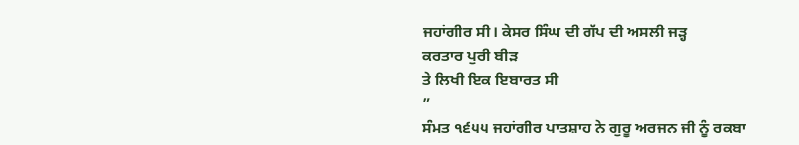ਜਹਾਂਗੀਰ ਸੀ। ਕੇਸਰ ਸਿੰਘ ਦੀ ਗੱਪ ਦੀ ਅਸਲੀ ਜੜ੍ਹ
ਕਰਤਾਰ ਪੁਰੀ ਬੀੜ
ਤੇ ਲਿਖੀ ਇਕ ਇਬਾਰਤ ਸੀ
”
ਸੰਮਤ ੧੬੫੫ ਜਹਾਂਗੀਰ ਪਾਤਸ਼ਾਹ ਨੇ ਗੁਰੂ ਅਰਜਨ ਜੀ ਨੂੰ ਰਕਬਾ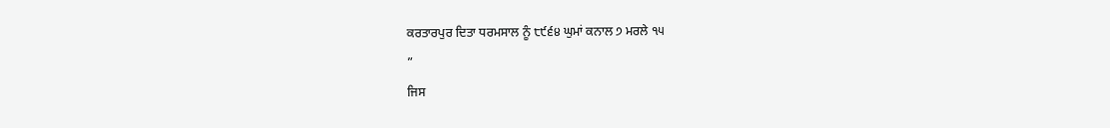ਕਰਤਾਰਪੁਰ ਦਿਤਾ ਧਰਮਸਾਲ ਨੂੰ ੮੯੬੪ ਘੁਮਾਂ ਕਨਾਲ ੭ ਮਰਲੇ ੧੫
”
ਜਿਸ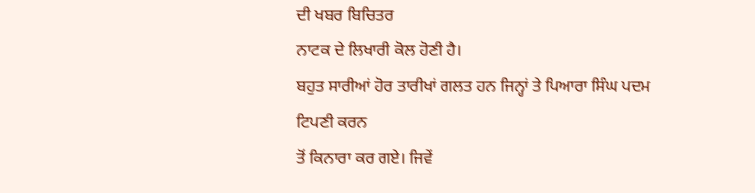ਦੀ ਖਬਰ ਬਿਚਿਤਰ
ਨਾਟਕ ਦੇ ਲਿਖਾਰੀ ਕੋਲ ਹੋਣੀ ਹੈ।
ਬਹੁਤ ਸਾਰੀਆਂ ਹੋਰ ਤਾਰੀਖਾਂ ਗਲਤ ਹਨ ਜਿਨ੍ਹਾਂ ਤੇ ਪਿਆਰਾ ਸਿੰਘ ਪਦਮ ਟਿਪਣੀ ਕਰਨ
ਤੋਂ ਕਿਨਾਰਾ ਕਰ ਗਏ। ਜਿਵੇਂ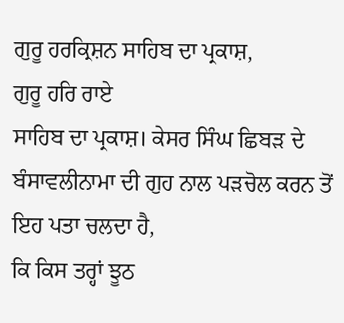ਗੁਰੂ ਹਰਕ੍ਰਿਸ਼ਨ ਸਾਹਿਬ ਦਾ ਪ੍ਰਕਾਸ਼,
ਗੁਰੂ ਹਰਿ ਰਾਏ
ਸਾਹਿਬ ਦਾ ਪ੍ਰਕਾਸ਼। ਕੇਸਰ ਸਿੰਘ ਛਿਬੜ ਦੇ
ਬੰਸਾਵਲੀਨਾਮਾ ਦੀ ਗੁਹ ਨਾਲ ਪੜਚੋਲ ਕਰਨ ਤੋਂ
ਇਹ ਪਤਾ ਚਲਦਾ ਹੈ,
ਕਿ ਕਿਸ ਤਰ੍ਹਾਂ ਝੂਠ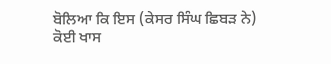ਬੋਲਿਆ ਕਿ ਇਸ (ਕੇਸਰ ਸਿੰਘ ਛਿਬੜ ਨੇ)
ਕੋਈ ਖਾਸ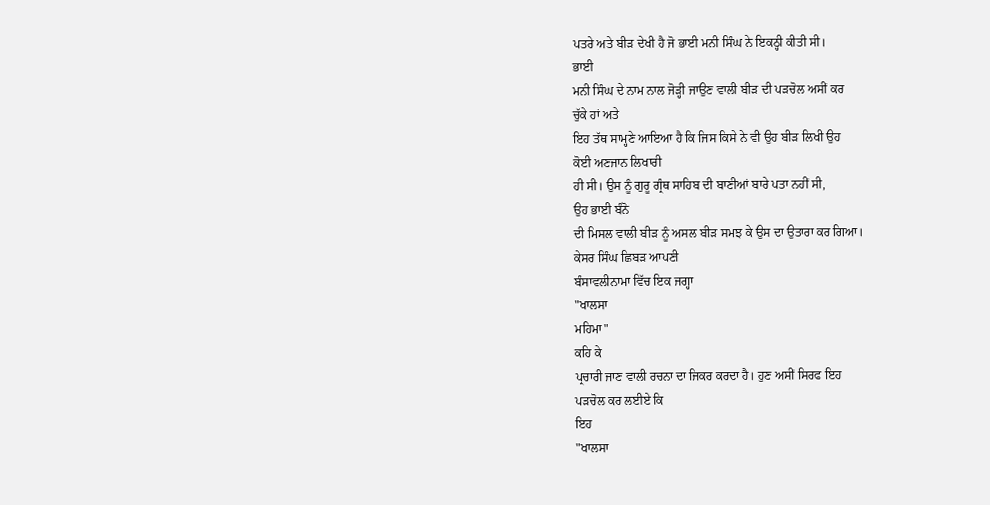ਪਤਰੇ ਅਤੇ ਬੀੜ ਦੇਖੀ ਹੈ ਜੋ ਭਾਈ ਮਨੀ ਸਿੰਘ ਨੇ ਇਕਠ੍ਹੀ ਕੀਤੀ ਸੀ।
ਭਾਈ
ਮਨੀ ਸਿੰਘ ਦੇ ਨਾਮ ਨਾਲ ਜੋੜ੍ਹੀ ਜਾਉਣ ਵਾਲੀ ਬੀੜ ਦੀ ਪੜਚੋਲ ਅਸੀਂ ਕਰ
ਚੁੱਕੇ ਹਾਂ ਅਤੇ
ਇਹ ਤੱਥ ਸਾਮ੍ਹਣੇ ਆਇਆ ਹੈ ਕਿ ਜਿਸ ਕਿਸੇ ਨੇ ਵੀ ਉਹ ਬੀੜ ਲਿਖੀ ਉਹ
ਕੋਈ ਅਣਜਾਨ ਲਿਖਾਰੀ
ਹੀ ਸੀ। ਉਸ ਨੂੰ ਗੁਰੂ ਗ੍ਰੰਥ ਸਾਹਿਬ ਦੀ ਬਾਣੀਆਂ ਬਾਰੇ ਪਤਾ ਨਹੀਂ ਸੀ,
ਉਹ ਭਾਈ ਬੰਨੋ
ਦੀ ਮਿਸਲ ਵਾਲੀ ਬੀੜ ਨੂੰ ਅਸਲ ਬੀੜ ਸਮਝ ਕੇ ਉਸ ਦਾ ਉਤਾਰਾ ਕਰ ਗਿਆ।
ਕੇਸਰ ਸਿੰਘ ਛਿਬੜ ਆਪਣੀ
ਬੰਸਾਵਲੀਨਾਮਾ ਵਿੱਚ ਇਕ ਜਗ੍ਹਾ
"ਖਾਲਸਾ
ਮਹਿਮਾ"
ਕਹਿ ਕੇ
ਪ੍ਰਚਾਰੀ ਜਾਣ ਵਾਲੀ ਰਚਨਾ ਦਾ ਜਿਕਰ ਕਰਦਾ ਹੈ। ਹੁਣ ਅਸੀਂ ਸਿਰਫ ਇਹ
ਪੜਚੋਲ ਕਰ ਲਈਏ ਕਿ
ਇਹ
"ਖਾਲਸਾ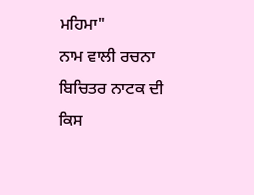ਮਹਿਮਾ"
ਨਾਮ ਵਾਲੀ ਰਚਨਾ ਬਿਚਿਤਰ ਨਾਟਕ ਦੀ ਕਿਸ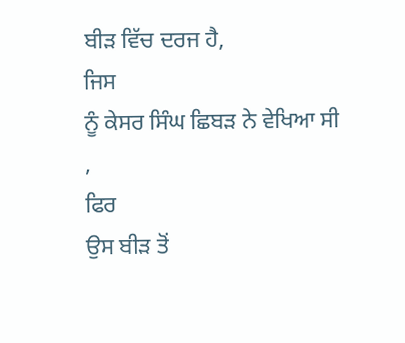ਬੀੜ ਵਿੱਚ ਦਰਜ ਹੈ,
ਜਿਸ
ਨੂੰ ਕੇਸਰ ਸਿੰਘ ਛਿਬੜ ਨੇ ਵੇਖਿਆ ਸੀ
,
ਫਿਰ
ਉਸ ਬੀੜ ਤੋਂ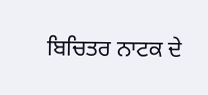ਬਿਚਿਤਰ ਨਾਟਕ ਦੇ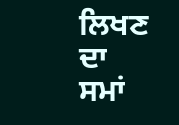ਲਿਖਣ ਦਾ
ਸਮਾਂ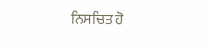ਨਿਸਚਿਤ ਹੋ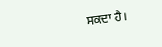ਸਕਦਾ ਹੈ।